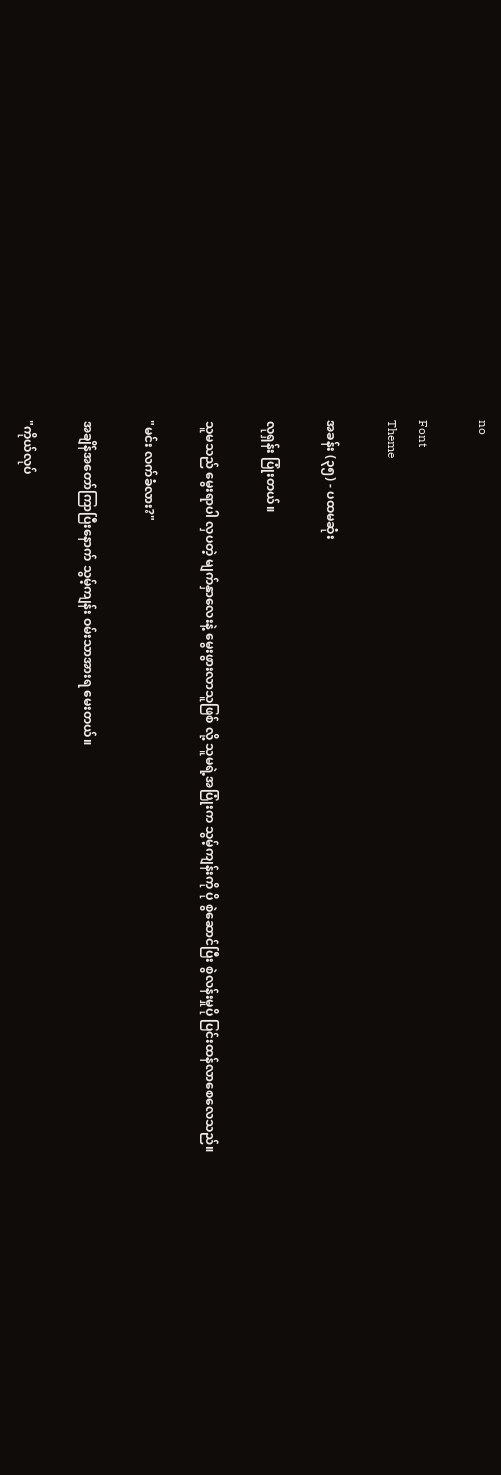no

Font
Theme

အခန်း (၃၅) - ပထမဆုံး

လုရှန်း ပြုံးတယ်။

သူမသည် မွေးရာပါ လှပတဲ့ မျက်နှာလေးနဲ့ မွေးဖွားလာသူဖြစ် လို့ သူမရဲ့အပြုံးက သွမ့်ကျန်းကို ပို စွဲဆောင်ပြီး စွဲလန်းမှုပို ပြင်းထန်လာစေလေသည်။

"မင်း လက်ခံလား?"

အချိန်အတော်ကြာပြီးနောက် သွမ့်ကျန်း ဝမ်းသာအားရ မေးတယ်။

"ကိုယ်လုပ်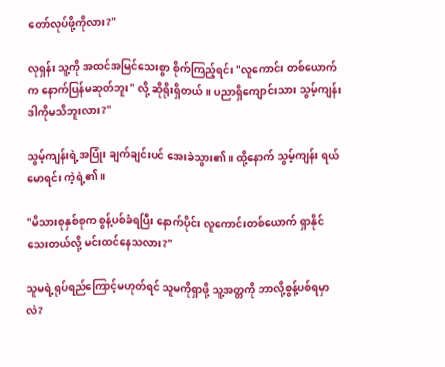တော်လုပ်ဖို့ကိုလား?"

လုရှန်း သူ့ကို အထင်အမြင်သေးစွာ စိုက်ကြည့်ရင်း "လူကောင်း တစ်ယောက်က နောက်ပြန်မဆုတ်ဘူး" လို့ ဆိုရိုးရှိတယ်။ ပညာရှိကျောင်းသား သွမ့်ကျန်း ဒါကိုမသိဘူးလား?"

သွမ့်ကျန်းရဲ့အပြုံး ချက်ချင်းပင် အေးခဲသွား၏။ ထို့နောက် သွမ့်ကျန်း ရယ်မောရင်း ကဲ့ရဲ့၏။

"မိသားစုနှစ်စုက စွန့်ပစ်ခံရပြီး နောက်ပိုင်း လူကောင်းတစ်ယောက် ရှာနိုင်သေးတယ်လို့ မင်းထင်နေသလား?"

သူမရဲ့ရုပ်ရည်ကြောင့်မဟုတ်ရင် သူမကိုရှာဖို့ သူ့အတ္တကို ဘာလို့စွန့်ပစ်ရမှာလဲ?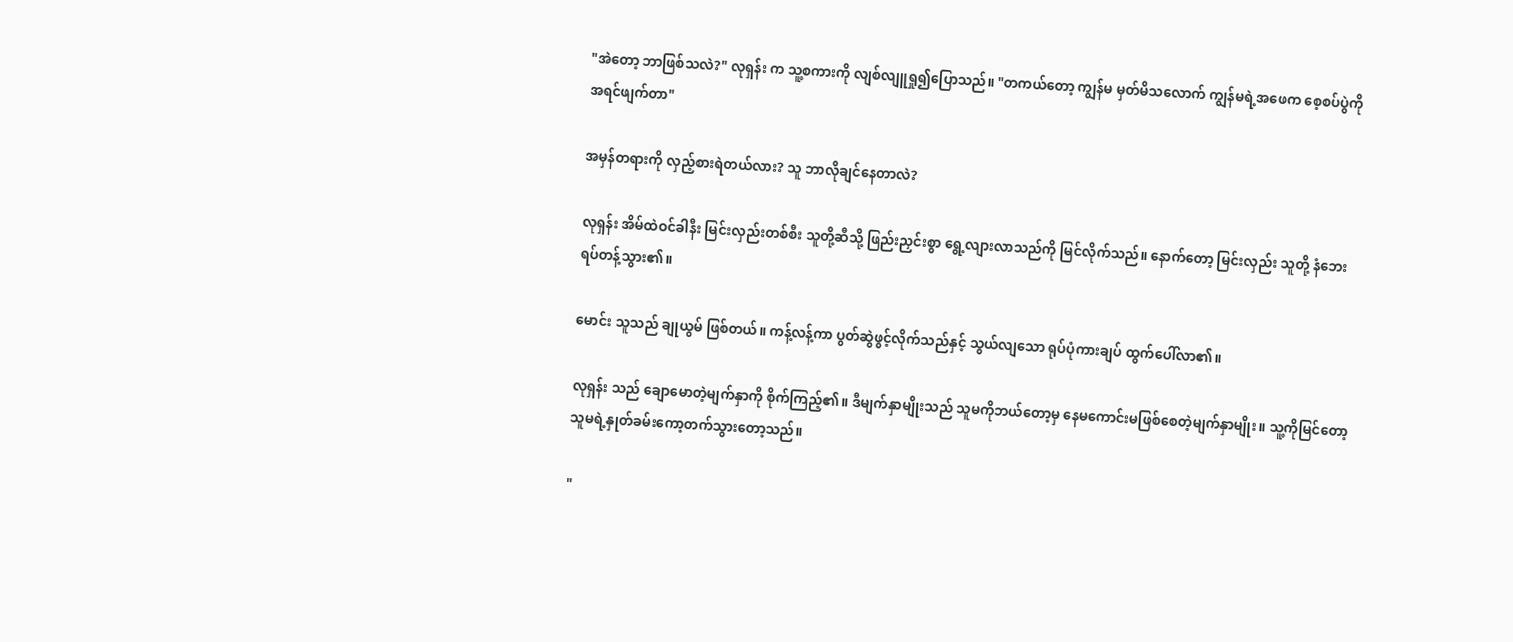"အဲတော့ ဘာဖြစ်သလဲ?" လုရှန်း က သူ့စကားကို လျစ်လျူရှု၍ပြောသည်။ "တကယ်တော့ ကျွန်မ မှတ်မိသလောက် ကျွန်မရဲ့အဖေက စေ့စပ်ပွဲကို အရင်ဖျက်တာ"

အမှန်တရားကို လှည့်စားရဲတယ်လား? သူ ဘာလိုချင်နေတာလဲ?

လုရှန်း အိမ်ထဲဝင်ခါနီး မြင်းလှည်းတစ်စီး သူတို့ဆီသို့ ဖြည်းညှင်းစွာ ရွေ့လျားလာသည်ကို မြင်လိုက်သည်။ နောက်တော့ မြင်းလှည်း သူတို့ နံဘေးရပ်တန့်သွား၏။

မောင်း သူသည် ချုယွမ် ဖြစ်တယ်။ ကန့်လန့်ကာ ပွတ်ဆွဲဖွင့်လိုက်သည်နှင့် သွယ်လျသော ရုပ်ပုံကားချပ် ထွက်ပေါ်လာ၏။

လုရှန်း သည် ချောမောတဲ့မျက်နှာကို စိုက်ကြည့်၏။ ဒီမျက်နှာမျိုးသည် သူမကိုဘယ်တော့မှ နေမကောင်းမဖြစ်စေတဲ့မျက်နှာမျိုး။ သူ့ကိုမြင်တော့ သူမရဲ့နှုတ်ခမ်းကော့တက်သွားတော့သည်။

"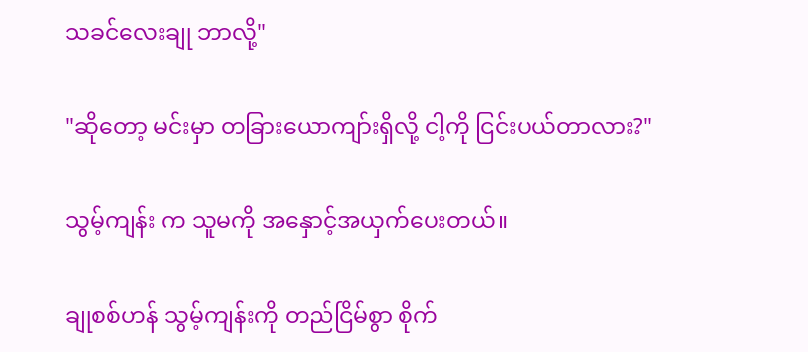သခင်လေးချု ဘာလို့"

"ဆိုတော့ မင်းမှာ တခြားယောကျာ်းရှိလို့ ငါ့ကို ငြင်းပယ်တာလား?"

သွမ့်ကျန်း က သူမကို အနှောင့်အယှက်ပေးတယ်။

ချုစစ်ဟန် သွမ့်ကျန်းကို တည်ငြိမ်စွာ စိုက်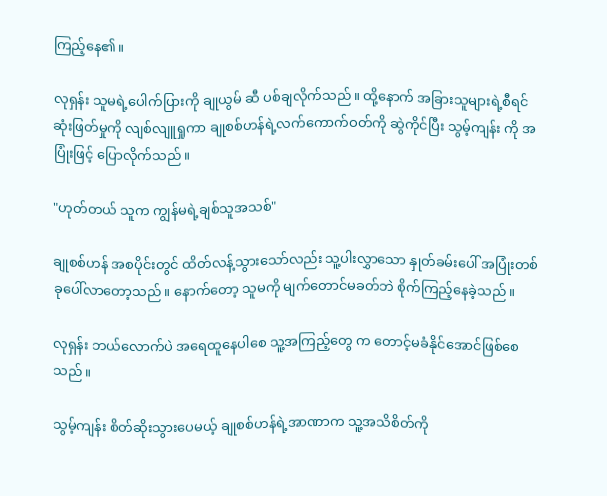ကြည့်နေ၏။

လုရှန်း သူမရဲ့ပေါက်ပြားကို ချုယွမ် ဆီ ပစ်ချလိုက်သည်။ ထို့နောက် အခြားသူများရဲ့စီရင်ဆုံးဖြတ်မှုကို လျစ်လျူရှုကာ ချုစစ်ဟန်ရဲ့လက်ကောက်ဝတ်ကို ဆွဲကိုင်ပြီး သွမ့်ကျန်း ကို အပြုံးဖြင့် ပြောလိုက်သည်။

"ဟုတ်တယ် သူက ကျွန်မရဲ့ချစ်သူအသစ်"

ချုစစ်ဟန် အစပိုင်းတွင် ထိတ်လန့်သွားသော်လည်း သူ့ပါးလွှာသော နှုတ်ခမ်းပေါ် အပြုံးတစ်ခုပေါ်လာတော့သည်။ နောက်တော့ သူမကို မျက်တောင်မခတ်ဘဲ စိုက်ကြည့်နေခဲ့သည်။

လုရှန်း ဘယ်လောက်ပဲ အရေထူနေပါစေ သူ့အကြည့်တွေ က တောင့်မခံနိုင်အောင်ဖြစ်စေသည်။

သွမ့်ကျန်း စိတ်ဆိုးသွားပေမယ့် ချုစစ်ဟန်ရဲ့အာဏာက သူ့အသိစိတ်ကို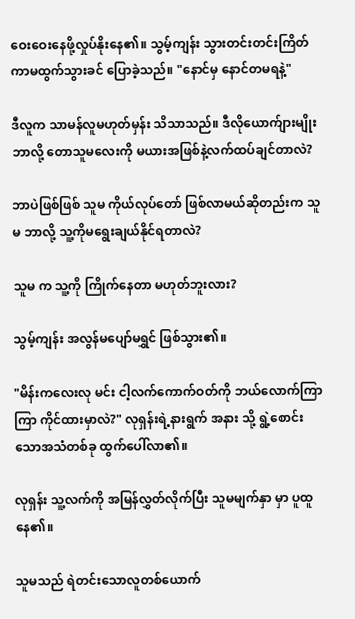ဝေးဝေးနေဖို့လှုပ်နိုးနေ၏။ သွမ့်ကျန်း သွားတင်းတင်းကြိတ်ကာမထွက်သွားခင် ပြောခဲ့သည်။ "နောင်မှ နောင်တမရနဲ့"

ဒီလူက သာမန်လူမဟုတ်မှန်း သိသာသည်။ ဒီလိုယောက်ျားမျိုး ဘာလို့ တောသူမလေးကို မယားအဖြစ်နဲ့လက်ထပ်ချင်တာလဲ?

ဘာပဲဖြစ်ဖြစ် သူမ ကိုယ်လုပ်တော် ဖြစ်လာမယ်ဆိုတည်းက သူမ ဘာလို့ သူ့ကိုမရွေးချယ်နိုင်ရတာလဲ?

သူမ က သူ့ကို ကြိုက်နေတာ မဟုတ်ဘူးလား?

သွမ့်ကျန်း အလွန်မပျော်မရွှင် ဖြစ်သွား၏။

"မိန်းကလေးလု မင်း ငါ့လက်ကောက်ဝတ်ကို ဘယ်လောက်ကြာကြာ ကိုင်ထားမှာလဲ?" လုရှန်းရဲ့နားရွက် အနား သို့ ရွဲ့စောင်းသောအသံတစ်ခု ထွက်ပေါ်လာ၏။

လုရှန်း သူ့လက်ကို အမြန်လွှတ်လိုက်ပြီး သူမမျက်နှာ မှာ ပူထူနေ၏။

သူမသည် ရဲတင်းသောလူတစ်ယောက်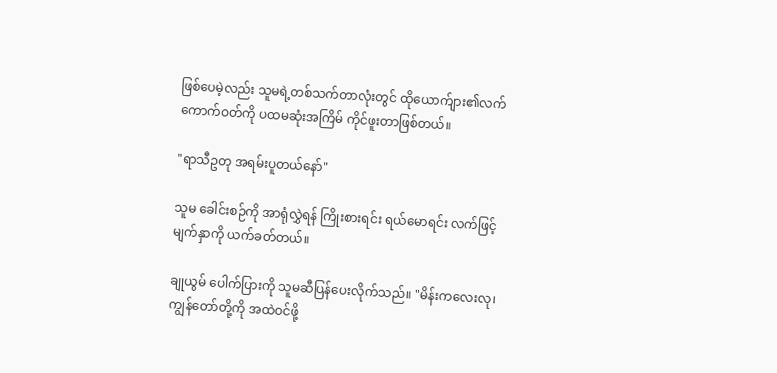ဖြစ်ပေမဲ့လည်း သူမရဲ့တစ်သက်တာလုံးတွင် ထိုယောက်ျား၏လက်ကောက်ဝတ်ကို ပထမဆုံးအကြိမ် ကိုင်ဖူးတာဖြစ်တယ်။

"ရာသီဥတု အရမ်းပူတယ်နော်"

သူမ ခေါင်းစဉ်ကို အာရုံလွှဲရန် ကြိုးစားရင်း ရယ်မောရင်း လက်ဖြင့် မျက်နှာကို ယက်ခတ်တယ်။

ချုယွမ် ပေါက်ပြားကို သူမဆီပြန်ပေးလိုက်သည်။ "မိန်းကလေးလု၊ ကျွန်တော်တို့ကို အထဲဝင်ဖို့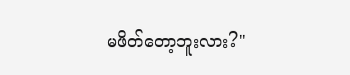မဖိတ်တော့ဘူးလား?"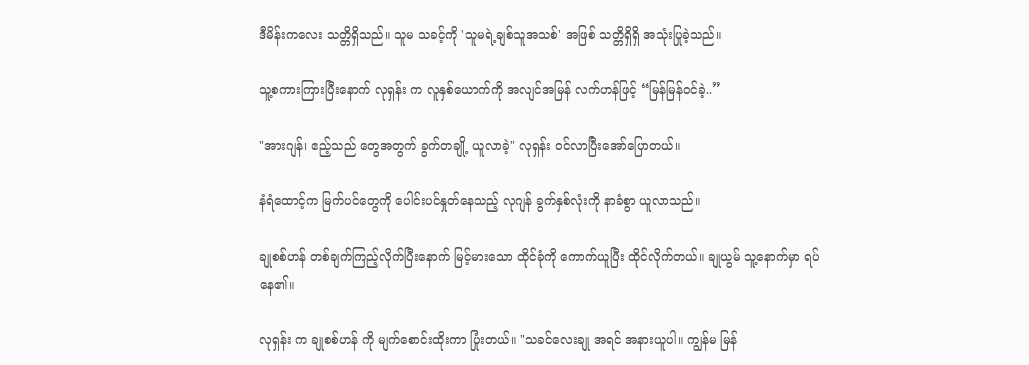ဒီမိန်းကလေး သတ္တိရှိသည်။ သူမ သခင့်ကို 'သူမရဲ့ချစ်သူအသစ်' အဖြစ် သတ္တိရှိရှိ အသုံးပြုခဲ့သည်။

သူ့စကားကြားပြီးနောက် လုရှန်း က လူနှစ်ယောက်ကို အလျင်အမြန် လက်ဟန်ဖြင့် “မြန်မြန်ဝင်ခဲ့..”

"အားဂျန်၊ ဧည့်သည် တွေအတွက် ခွက်တချို့ ယူလာခဲ့" လုရှန်း ဝင်လာပြီးအော်ပြောတယ်။

နံရံထောင့်က မြက်ပင်တွေကို ပေါင်းပင်နှုတ်နေသည့် လုဂျန် ခွက်နှစ်လုံးကို နာခံစွာ ယူလာသည်။

ချုစစ်ဟန် တစ်ချက်ကြည့်လိုက်ပြီးနောက် မြင့်မားသော ထိုင်ခုံကို ကောက်ယူပြီး ထိုင်လိုက်တယ်။ ချုယွမ် သူ့နောက်မှာ ရပ်နေ၏။

လုရှန်း က ချုစစ်ဟန် ကို မျက်စောင်းထိုးကာ ပြုံးတယ်။ "သခင်လေးချု အရင် အနားယူပါ။ ကျွန်မ မြန်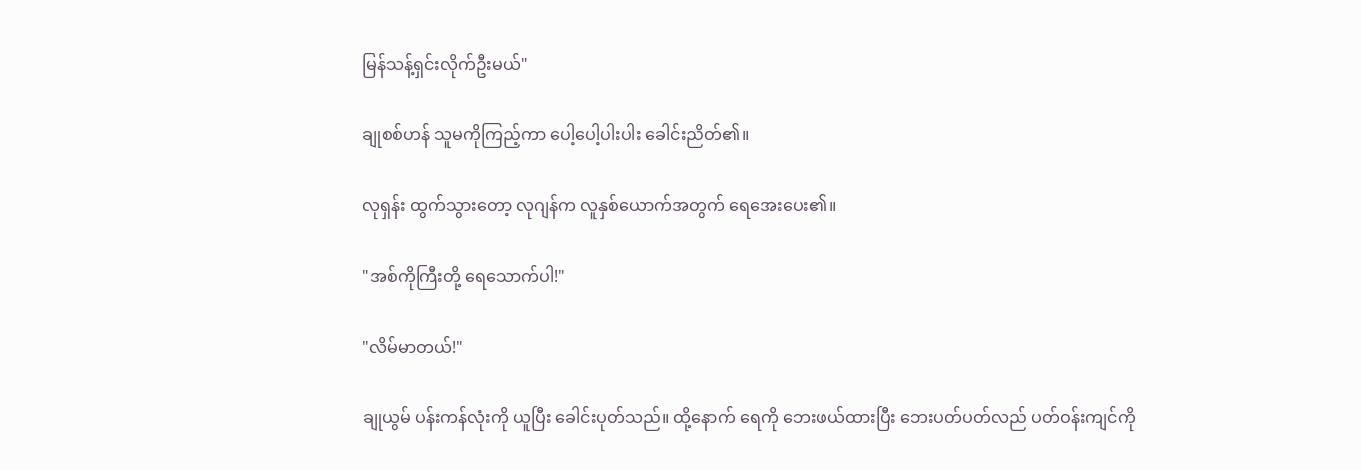မြန်သန့်ရှင်းလိုက်ဦးမယ်"

ချုစစ်ဟန် သူမကိုကြည့်ကာ ပေါ့ပေါ့ပါးပါး ခေါင်းညိတ်၏။

လုရှန်း ထွက်သွားတော့ လုဂျန်က လူနှစ်ယောက်အတွက် ရေအေးပေး၏။

"အစ်ကိုကြီးတို့ ရေသောက်ပါ!"

"လိမ်မာတယ်!"

ချုယွမ် ပန်းကန်လုံးကို ယူပြီး ခေါင်းပုတ်သည်။ ထို့နောက် ရေကို ဘေးဖယ်ထားပြီး ဘေးပတ်ပတ်လည် ပတ်ဝန်းကျင်ကို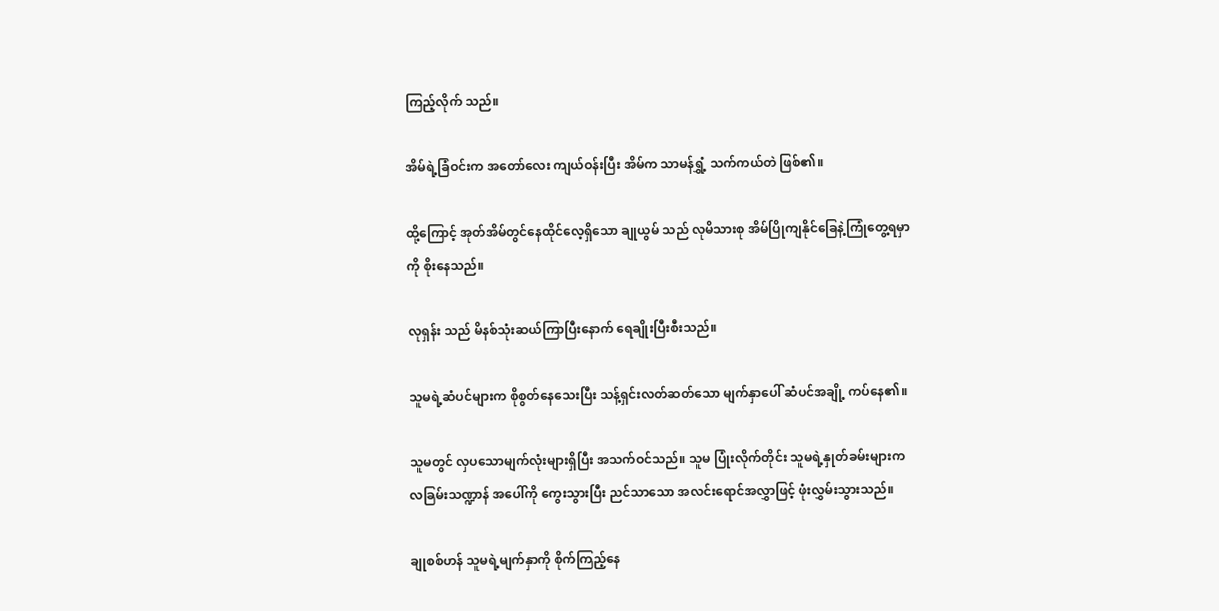ကြည့်လိုက် သည်။

အိမ်ရဲ့ခြံဝင်းက အတော်လေး ကျယ်ဝန်းပြီး အိမ်က သာမန်ရွှံ့ သက်ကယ်တဲ ဖြစ်၏။

ထို့ကြောင့် အုတ်အိမ်တွင်နေထိုင်လေ့ရှိသော ချုယွမ် သည် လုမိသားစု အိမ်ပြိုကျနိုင်ခြေနဲ့ကြုံတွေ့ရမှာကို စိုးနေသည်။

လုရှန်း သည် မိနစ်သုံးဆယ်ကြာပြီးနောက် ရေချိုးပြီးစီးသည်။

သူမရဲ့ဆံပင်များက စိုစွတ်နေသေးပြီး သန့်ရှင်းလတ်ဆတ်သော မျက်နှာပေါ် ဆံပင်အချို့ ကပ်နေ၏။

သူမတွင် လှပသောမျက်လုံးများရှိပြီး အသက်ဝင်သည်။ သူမ ပြုံးလိုက်တိုင်း သူမရဲ့နှုတ်ခမ်းများက လခြမ်းသဏ္ဍာန် အပေါ်ကို ကွေးသွားပြီး ညင်သာသော အလင်းရောင်အလွှာဖြင့် ဖုံးလွှမ်းသွားသည်။

ချုစစ်ဟန် သူမရဲ့မျက်နှာကို စိုက်ကြည့်နေ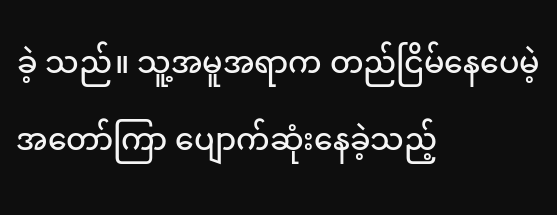ခဲ့ သည်။ သူ့အမူအရာက တည်ငြိမ်နေပေမဲ့ အတော်ကြာ ပျောက်ဆုံးနေခဲ့သည့်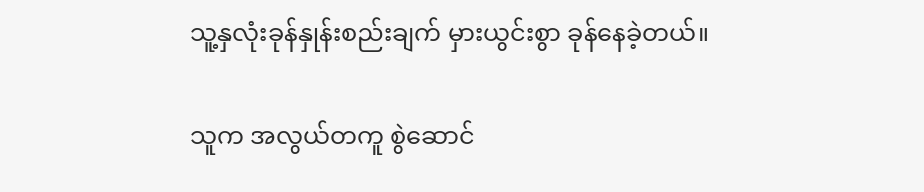သူ့နှလုံးခုန်နှုန်းစည်းချက် မှားယွင်းစွာ ခုန်နေခဲ့တယ်။

သူက အလွယ်တကူ စွဲဆောင်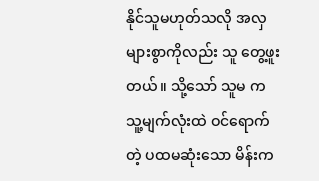နိုင်သူမဟုတ်သလို အလှများစွာကိုလည်း သူ တွေ့ဖူးတယ်။ သို့သော် သူမ က သူ့မျက်လုံးထဲ ဝင်ရောက်တဲ့ ပထမဆုံးသော မိန်းက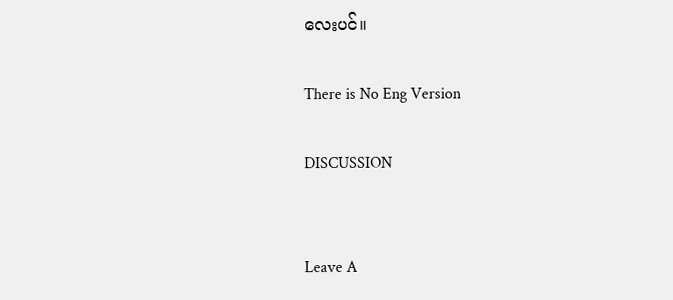လေးပင်။

There is No Eng Version

DISCUSSION


Leave A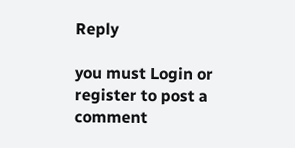Reply

you must Login or register to post a comment